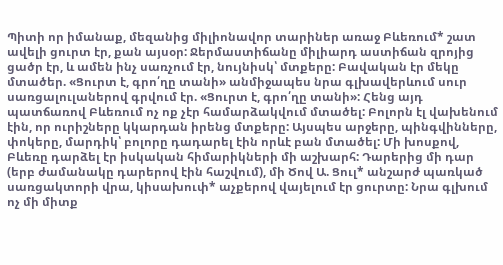Պիտի որ իմանաք, մեզանից միլիոնավոր տարիներ առաջ Բևեռում* շատ ավելի ցուրտ էր, քան այսօր: Ջերմաստիճանը միլիարդ աստիճան զրոյից ցածր էր, և ամեն ինչ սառչում էր, նույնիսկ՝ մտքերը: Բավական էր մեկը մտածեր. «Ցուրտ է, գրո՛ղը տանի» անմիջապես նրա գլխավերևում սուր սառցալուլաներով գրվում էր. «Ցուրտ է, գրո՛ղը տանի»: Հենց այդ պատճառով Բևեռում ոչ ոք չէր համարձակվում մտածել: Բոլորն էլ վախենում էին, որ ուրիշները կկարդան իրենց մտքերը: Այսպես արջերը, պինգվինները, փոկերը, մարդիկ՝ բոլորը դադարել էին որևէ բան մտածել: Մի խոսքով, Բևեռը դարձել էր իսկական հիմարիկների մի աշխարհ: Դարերից մի դար (երբ ժամանակը դարերով էին հաշվում), մի Ծով Ա. Ցուլ* անշարժ պառկած սառցակտորի վրա, կիսախուփ* աչքերով վայելում էր ցուրտը: Նրա գլխում ոչ մի միտք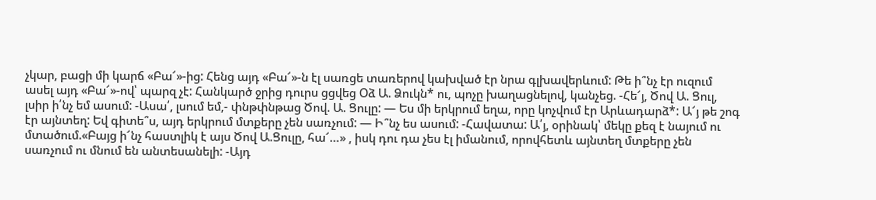չկար, բացի մի կարճ «Բա՜»-ից: Հենց այդ «Բա՜»-ն էլ սառցե տառերով կախված էր նրա գլխավերևում: Թե ի՞նչ էր ուզում ասել այդ «Բա՜»-ով՝ պարզ չէ: Հանկարծ ջրից դուրս ցցվեց Օձ Ա. Ձուկն* ու, պոչը խաղացնելով, կանչեց. -Հե՜յ, Ծով Ա. Ցուլ, լսիր ի՛նչ եմ ասում: -Ասա՛, լսում եմ,- փնթփնթաց Ծով. Ա. Ցուլը: — Ես մի երկրում եղա, որը կոչվում էր Արևադարձ*: Ա՜յ թե շոգ էր այնտեղ: Եվ գիտե՞ս, այդ երկրում մտքերը չեն սառչում: — Ի՞նչ ես ասում: -Հավատա: Ա՛յ, օրինակ՝ մեկը քեզ է նայում ու մտածում.«Բայց ի՜նչ հաստլիկ է այս Ծով Ա.Ցուլը, հա՜…» , իսկ դու դա չես էլ իմանում, որովհետև այնտեղ մտքերը չեն սառչում ու մնում են անտեսանելի: -Այդ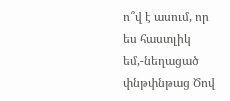ո՞վ է ասում, որ ես հաստլիկ եմ,-նեղացած փնթփնթաց Ծով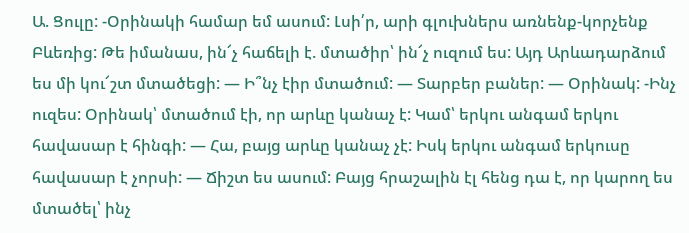Ա. Ցուլը: -Օրինակի համար եմ ասում: Լսի՛ր, արի գլուխներս առնենք-կորչենք Բևեռից: Թե իմանաս, ին՜չ հաճելի է. մտածիր՝ ին՜չ ուզում ես: Այդ Արևադարձում ես մի կու՜շտ մտածեցի: — Ի՞նչ էիր մտածում: — Տարբեր բաներ: — Օրինակ: -Ինչ ուզես: Օրինակ՝ մտածում էի, որ արևը կանաչ է: Կամ՝ երկու անգամ երկու հավասար է հինգի: — Հա, բայց արևը կանաչ չէ: Իսկ երկու անգամ երկուսը հավասար է չորսի: — Ճիշտ ես ասում: Բայց հրաշալին էլ հենց դա է, որ կարող ես մտածել՝ ինչ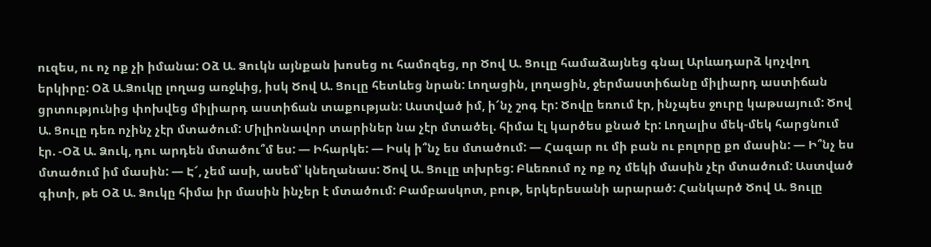ուզես, ու ոչ ոք չի իմանա: Օձ Ա. Ձուկն այնքան խոսեց ու համոզեց, որ Ծով Ա. Ցուլը համաձայնեց գնալ Արևադարձ կոչվող երկիրը: Օձ Ա.Ձուկը լողաց առջևից, իսկ Ծով Ա. Ցուլը հետևեց նրան: Լողացին, լողացին, ջերմաստիճանը միլիարդ աստիճան ցրտությունից փոխվեց միլիարդ աստիճան տաքության: Աստված իմ, ի՜նչ շոգ էր: Ծովը եռում էր, ինչպես ջուրը կաթսայում: Ծով Ա. Ցուլը դեռ ոչինչ չէր մտածում: Միլիոնավոր տարիներ նա չէր մտածել. հիմա էլ կարծես քնած էր: Լողալիս մեկ-մեկ հարցնում էր. -Օձ Ա. Ձուկ, դու արդեն մտածու՞մ ես: — Իհարկե: — Իսկ ի՞նչ ես մտածում: — Հազար ու մի բան ու բոլորը քո մասին: — Ի՞նչ ես մտածում իմ մասին: — Է՜, չեմ ասի, ասեմ՝ կնեղանաս: Ծով Ա. Ցուլը տխրեց: Բևեռում ոչ ոք ոչ մեկի մասին չէր մտածում: Աստված գիտի, թե Օձ Ա. Ձուկը հիմա իր մասին ինչեր է մտածում: Բամբասկոտ, բութ, երկերեսանի արարած: Հանկարծ Ծով Ա. Ցուլը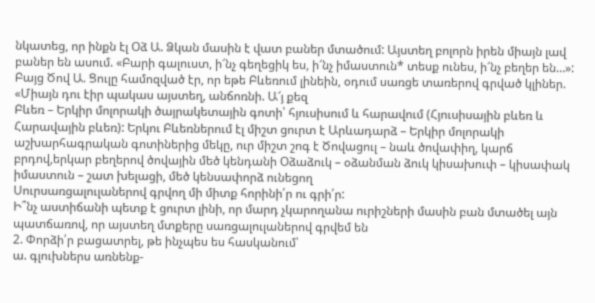նկատեց, որ ինքն էլ Օձ Ա. Ձկան մասին է վատ բաներ մտածում: Այստեղ բոլորն իրեն միայն լավ բաներ են ասում. «Բարի գալուստ, ի՜նչ գեղեցիկ ես, ի՜նչ իմաստուն* տեսք ունես, ի՜նչ բեղեր են…»: Բայց Ծով Ա. Ցուլը համոզված էր, որ եթե Բևեռում լինեին, օդում սառցե տառերով գրված կլիներ. «Միայն դու էիր պակաս այստեղ, անճոռնի. Ա՜յ քեզ
Բևեռ – Երկիր մոլորակի ծայրակետային գոտի՝ հյուսիսում և հարավում (Հյուսիսային բևեռ և Հարավային բևեռ): Երկու Բևեռներում էլ միշտ ցուրտ է Արևադարձ – Երկիր մոլորակի աշխարհագրական գոտիներից մեկը, ուր միշտ շոգ է Ծովացուլ – նաև ծովափիղ, կարճ բրդով,երկար բեղերով ծովային մեծ կենդանի Օձաձուկ – օձանման ձուկ կիսախուփ – կիսափակ իմաստուն – շատ խելացի, մեծ կենսափորձ ունեցող
Սուրսառցալուլաներով գրվող մի միտք հորինի՛ր ու գրի՛ր:
Ի՞նչ աստիճանի պետք է ցուրտ լինի, որ մարդ չկարողանա ուրիշների մասին բան մտածել այն պատճառով, որ այստեղ մտքերը սառցալուլաներով գրվեմ են
2. Փորձի՛ր բացատրել, թե ինչպես ես հասկանում՝
ա. գլուխներս առնենք-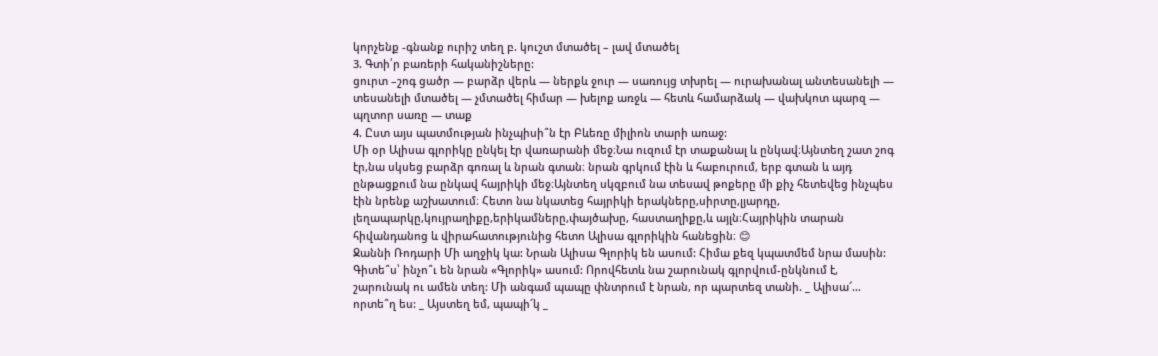կորչենք -գնանք ուրիշ տեղ բ. կուշտ մտածել – լավ մտածել
3. Գտի՛ր բառերի հականիշները:
ցուրտ –շոգ ցածր — բարձր վերև — ներքև ջուր — սառույց տխրել — ուրախանալ անտեսանելի — տեսանելի մտածել — չմտածել հիմար — խելոք առջև — հետև համարձակ — վախկոտ պարզ — պղտոր սառը — տաք
4. Ըստ այս պատմության ինչպիսի՞ն էր Բևեռը միլիոն տարի առաջ:
Մի օր Ալիսա գլորիկը ընկել էր վառարանի մեջ։Նա ուզում էր տաքանալ և ընկավ։Այնտեղ շատ շոգ էր,նա սկսեց բարձր գոռալ և նրան գտան։ նրան գրկում էին և հաբուրում, երբ գտան և այդ ընթացքում նա ընկավ հայրիկի մեջ։Այնտեղ սկզբում նա տեսավ թոքերը մի քիչ հետեվեց ինչպես էին նրենք աշխատում։ Հետո նա նկատեց հայրիկի երակները,սիրտը,լյարդը, լեղապարկը,կույրաղիքը,երիկամները,փայծախը, հաստաղիքը,և այլն։Հայրիկին տարան հիվանդանոց և վիրահատությունից հետո Ալիսա գլորիկին հանեցին։ 😊
Ջաննի Ռոդարի Մի աղջիկ կա: Նրան Ալիսա Գլորիկ են ասում: Հիմա քեզ կպատմեմ նրա մասին: Գիտե՞ս՝ ինչո՞ւ են նրան «Գլորիկ» ասում: Որովհետև նա շարունակ գլորվում-ընկնում է, շարունակ ու ամեն տեղ: Մի անգամ պապը փնտրում է նրան, որ պարտեզ տանի. _ Ալիսա՜… որտե՞ղ ես: _ Այստեղ եմ, պապի՜կ _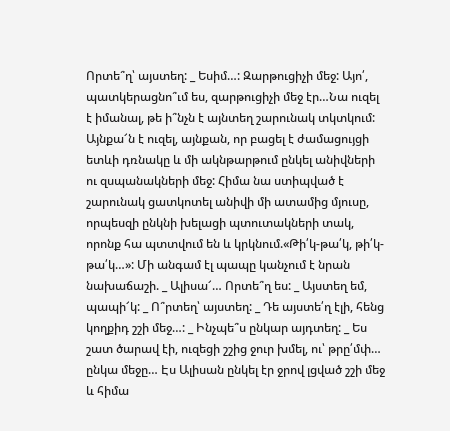Որտե՞ղ՝ այստեղ: _ Եսիմ…: Զարթուցիչի մեջ: Այո՛, պատկերացնո՞ւմ ես, զարթուցիչի մեջ էր…Նա ուզել է իմանալ, թե ի՞նչն է այնտեղ շարունակ տկտկում: Այնքա՜ն է ուզել, այնքան, որ բացել է ժամացույցի ետևի դռնակը և մի ակնթարթում ընկել անիվների ու զսպանակների մեջ: Հիմա նա ստիպված է շարունակ ցատկոտել անիվի մի ատամից մյուսը, որպեսզի ընկնի խելացի պտուտակների տակ, որոնք հա պտտվում են և կրկնում.«Թի՛կ-թա՛կ, թի՛կ-թա՛կ…»: Մի անգամ էլ պապը կանչում է նրան նախաճաշի. _ Ալիսա՜… Որտե՞ղ ես: _ Այստեղ եմ, պապի՜կ: _ Ո՞րտեղ՝ այստեղ: _ Դե այստե՛ղ էլի, հենց կողքիդ շշի մեջ…: _ Ինչպե՞ս ընկար այդտեղ: _ Ես շատ ծարավ էի, ուզեցի շշից ջուր խմել, ու՝ թրը՛մփ… ընկա մեջը… Էս Ալիսան ընկել էր ջրով լցված շշի մեջ և հիմա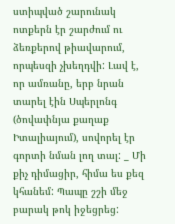ստիպված շարունակ ոտքերն էր շարժում ու ձեռքերով թիավարում, որպեսզի չխեղդվի: Լավ է, որ ամռանը, երբ նրան տարել էին Սպերլոնգ (ծովափնյա քաղաք Իտալիայում), սովորել էր գորտի նման լող տալ: _ Մի քիչ դիմացիր, հիմա ես քեզ կհանեմ: Պապը շշի մեջ բարակ թոկ իջեցրեց: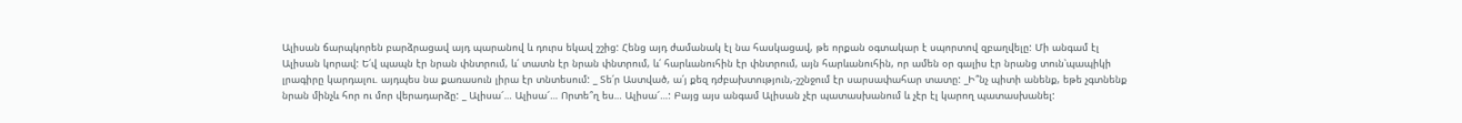Ալիսան ճարպկորեն բարձրացավ այդ պարանով և դուրս եկավ շշից: Հենց այդ ժամանակ էլ նա հասկացավ, թե որքան օգտակար է սպորտով զբաղվելը: Մի անգամ էլ Ալիսան կորավ: Ե՛վ պապն էր նրան փնտրում, և՛ տատն էր նրան փնտրում, և՛ հարևանուհին էր փնտրում, այն հարևանուհին, որ ամեն օր գալիս էր նրանց տուն՝պապիկի լրագիրը կարդալու. այդպես նա քառասուն լիրա էր տնտեսում: _ Տե՛ր Աստված, ա՛յ քեզ դժբախտություն,-շշնջում էր սարսափահար տատը: _Ի՞նչ պիտի անենք, եթե չգտնենք նրան մինչև հոր ու մոր վերադարձը: _ Ալիսա՜… Ալիսա՜… Որտե՞ղ ես… Ալիսա՜…: Բայց այս անգամ Ալիսան չէր պատասխանում և չէր էլ կարող պատասխանել: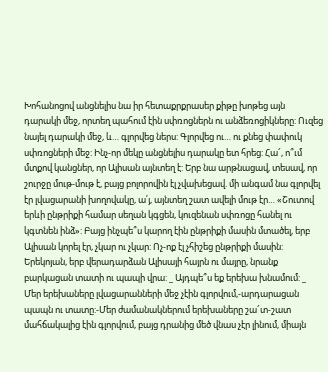Խոհանոցով անցնելիս նա իր հետաքրքրասեր քիթը խոթեց այն դարակի մեջ, որտեղ պահում էին սփռոցներն ու անձեռոցիկները: Ուզեց նայել դարակի մեջ, և… գլորվեց ներս: Գլորվեց ու… ու քնեց փափուկ սփռոցների մեջ: Ինչ-որ մեկը անցնելիս դարակը ետ հրեց: Հա՜, ո՞ւմ մտքով կանցներ, որ Ալիսան այնտեղ է: Երբ նա արթնացավ, տեսավ, որ շուրջը մութ-մութ է, բայց բոլորովին էլ չվախեցավ. մի անգամ նա գլորվել էր լվացարանի խողովակը, ա՛յ, այնտեղ շատ ավելի մութ էր… «Շուտով երևի ընթրիքի համար սեղան կգցեն, կուզենան սփռոցը հանել ու կգտնեն ինձ»: Բայց ինչպե՞ս կարող էին ընթրիքի մասին մտածել, երբ Ալիսան կորել էր, չկար ու չկար: Ոչ-ոք էլ չհիշեց ընթրիքի մասին: Երեկոյան, երբ վերադարձան Ալիսայի հայրն ու մայրը, նրանք բարկացան տատի ու պապի վրա: _ Այդպե՞ս եք երեխա խնամում: _ Մեր երեխաները լվացարանների մեջ չէին գլորվում,-արդարացան պապն ու տատը:-Մեր ժամանակներում երեխաները շա՜տ-շատ մահճակալից էին գլորվում, բայց դրանից մեծ վնաս չէր լինում, միայն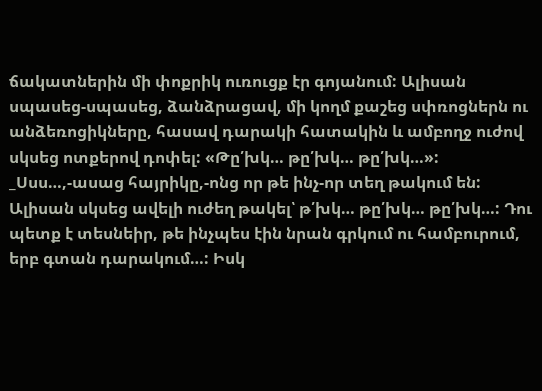ճակատներին մի փոքրիկ ուռուցք էր գոյանում: Ալիսան սպասեց-սպասեց, ձանձրացավ, մի կողմ քաշեց սփռոցներն ու անձեռոցիկները, հասավ դարակի հատակին և ամբողջ ուժով սկսեց ոտքերով դոփել: «Թը՛խկ… թը՛խկ… թը՛խկ…»: _Սսս…,-ասաց հայրիկը,-ոնց որ թե ինչ-որ տեղ թակում են: Ալիսան սկսեց ավելի ուժեղ թակել՝ թ՛խկ… թը՛խկ… թը՛խկ…: Դու պետք է տեսնեիր, թե ինչպես էին նրան գրկում ու համբուրում, երբ գտան դարակում…: Իսկ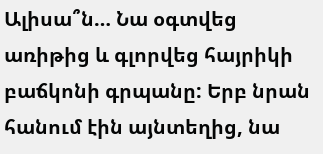Ալիսա՞ն… Նա օգտվեց առիթից և գլորվեց հայրիկի բաճկոնի գրպանը: Երբ նրան հանում էին այնտեղից, նա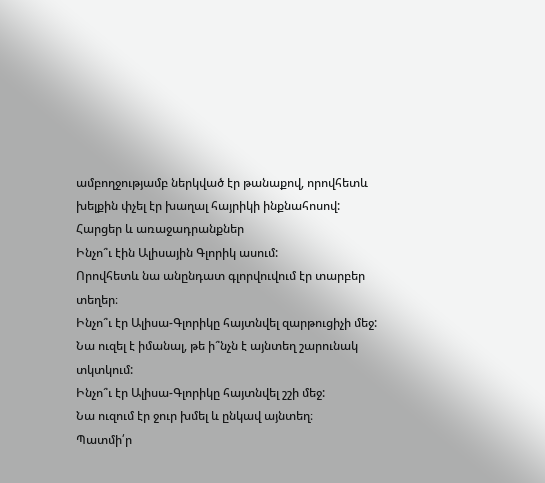ամբողջությամբ ներկված էր թանաքով, որովհետև խելքին փչել էր խաղալ հայրիկի ինքնահոսով:
Հարցեր և առաջադրանքներ
Ինչո՞ւ էին Ալիսային Գլորիկ ասում:
Որովհետև նա անընդատ գլորվուվում էր տարբեր տեղեր։
Ինչո՞ւ էր Ալիսա-Գլորիկը հայտնվել զարթուցիչի մեջ:
Նա ուզել է իմանալ, թե ի՞նչն է այնտեղ շարունակ տկտկում:
Ինչո՞ւ էր Ալիսա-Գլորիկը հայտնվել շշի մեջ:
Նա ուզում էր ջուր խմել և ընկավ այնտեղ։
Պատմի՛ր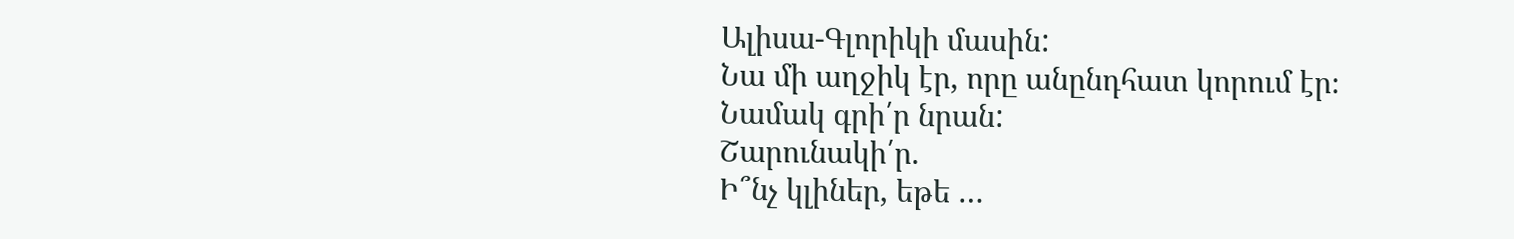Ալիսա-Գլորիկի մասին:
Նա մի աղջիկ էր, որը անընդհատ կորում էր։
Նամակ գրի՛ր նրան:
Շարունակի՛ր.
Ի՞նչ կլիներ, եթե …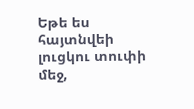Եթե ես հայտնվեի լուցկու տուփի մեջ,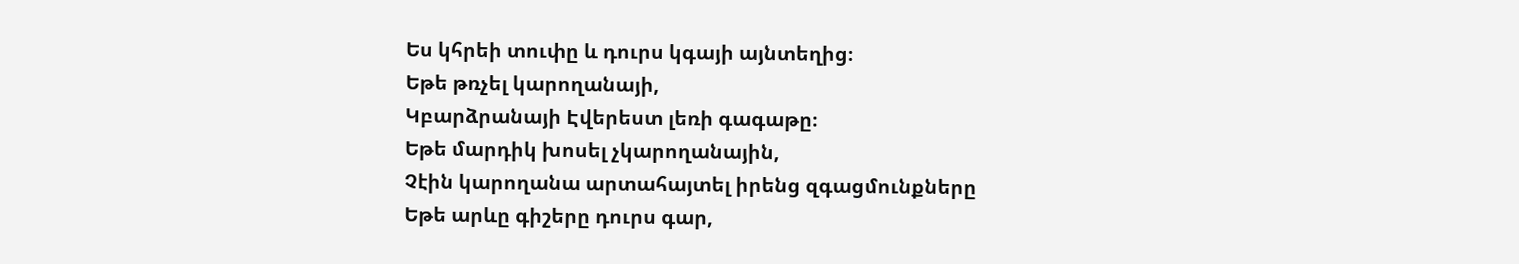Ես կհրեի տուփը և դուրս կգայի այնտեղից։
Եթե թռչել կարողանայի,
Կբարձրանայի Էվերեստ լեռի գագաթը։
Եթե մարդիկ խոսել չկարողանային,
Չէին կարողանա արտահայտել իրենց զգացմունքները
Եթե արևը գիշերը դուրս գար,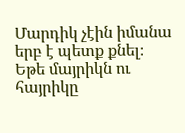Մարդիկ չէին իմանա երբ է պետք քնել։
Եթե մայրիկն ու հայրիկը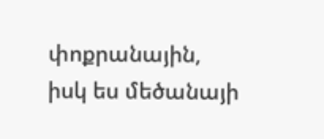փոքրանային, իսկ ես մեծանայի